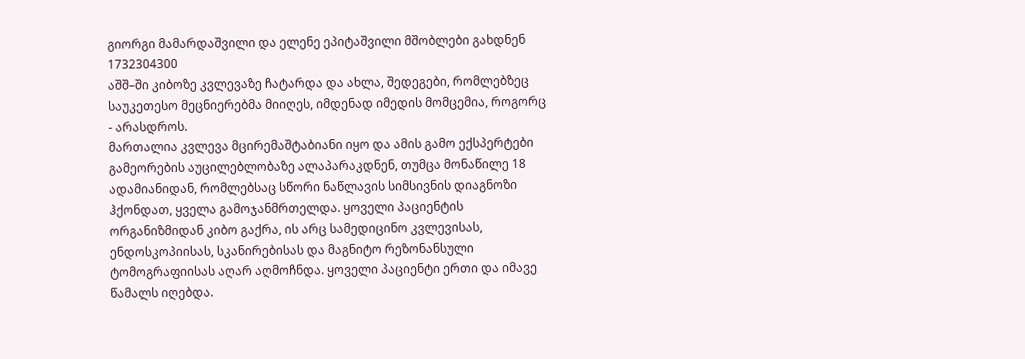გიორგი მამარდაშვილი და ელენე ეპიტაშვილი მშობლები გახდნენ
1732304300
აშშ–ში კიბოზე კვლევაზე ჩატარდა და ახლა, შედეგები, რომლებზეც საუკეთესო მეცნიერებმა მიიღეს, იმდენად იმედის მომცემია, როგორც - არასდროს.
მართალია კვლევა მცირემაშტაბიანი იყო და ამის გამო ექსპერტები გამეორების აუცილებლობაზე ალაპარაკდნენ, თუმცა მონაწილე 18 ადამიანიდან, რომლებსაც სწორი ნაწლავის სიმსივნის დიაგნოზი ჰქონდათ, ყველა გამოჯანმრთელდა. ყოველი პაციენტის ორგანიზმიდან კიბო გაქრა, ის არც სამედიცინო კვლევისას, ენდოსკოპიისას, სკანირებისას და მაგნიტო რეზონანსული ტომოგრაფიისას აღარ აღმოჩნდა. ყოველი პაციენტი ერთი და იმავე წამალს იღებდა.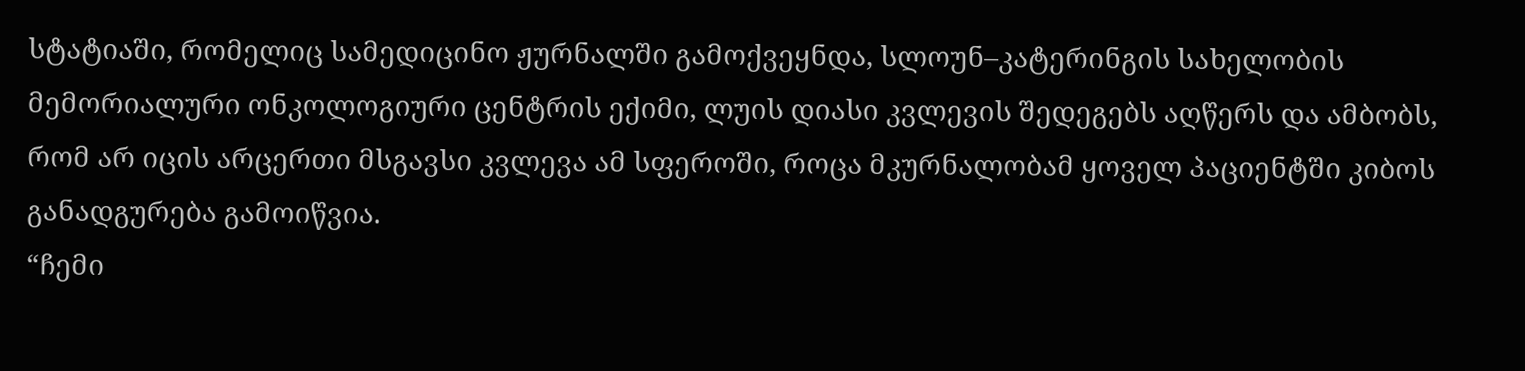სტატიაში, რომელიც სამედიცინო ჟურნალში გამოქვეყნდა, სლოუნ–კატერინგის სახელობის მემორიალური ონკოლოგიური ცენტრის ექიმი, ლუის დიასი კვლევის შედეგებს აღწერს და ამბობს, რომ არ იცის არცერთი მსგავსი კვლევა ამ სფეროში, როცა მკურნალობამ ყოველ პაციენტში კიბოს განადგურება გამოიწვია.
“ჩემი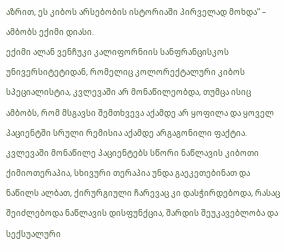აზრით, ეს კიბოს არსებობის ისტორიაში პირველად მოხდა“ – ამბობს ექიმი დიასი.
ექიმი ალან ვენჩუკი კალიფორნიის სანფრანცისკოს უნივერსიტეტიდან, რომელიც კოლორექტალური კიბოს სპეციალისტია, კვლევაში არ მონაწილეობდა, თუმცა ისიც ამბობს, რომ მსგავსი შემთხვევა აქამდე არ ყოფილა და ყოველ პაციენტში სრული რემისია აქამდე არგაგონილი ფაქტია.
კვლევაში მონაწილე პაციენტებს სწორი ნაწლავის კიბოთი ქიმიოთერაპია, სხივური თერაპია უნდა გაეკეთებინათ და ნაწილს ალბათ, ქირურგიული ჩარევაც კი დასჭირდებოდა, რასაც შეიძლებოდა ნაწლავის დისფუნქცია, შარდის შეუკავებლობა და სექსუალური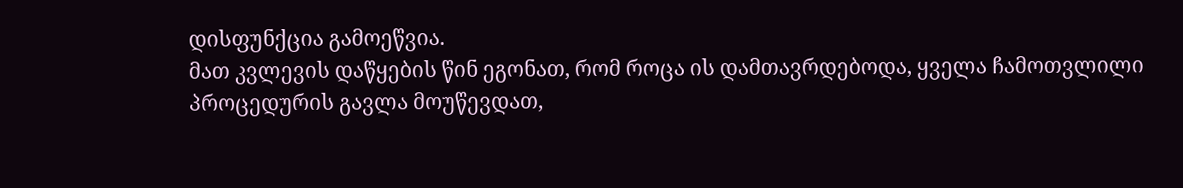დისფუნქცია გამოეწვია.
მათ კვლევის დაწყების წინ ეგონათ, რომ როცა ის დამთავრდებოდა, ყველა ჩამოთვლილი პროცედურის გავლა მოუწევდათ,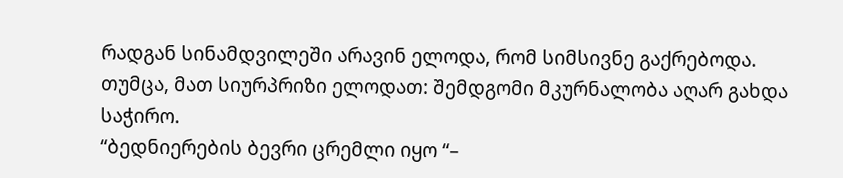რადგან სინამდვილეში არავინ ელოდა, რომ სიმსივნე გაქრებოდა.
თუმცა, მათ სიურპრიზი ელოდათ: შემდგომი მკურნალობა აღარ გახდა საჭირო.
“ბედნიერების ბევრი ცრემლი იყო “–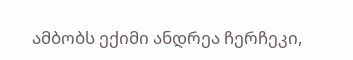ამბობს ექიმი ანდრეა ჩერჩეკი,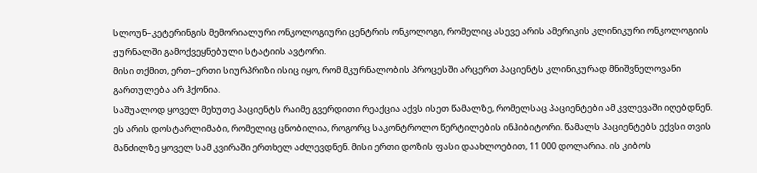სლოუნ–კეტერინგის მემორიალური ონკოლოგიური ცენტრის ონკოლოგი, რომელიც ასევე არის ამერიკის კლინიკური ონკოლოგიის ჟურნალში გამოქვეყნებული სტატიის ავტორი.
მისი თქმით, ერთ–ერთი სიურპრიზი ისიც იყო, რომ მკურნალობის პროცესში არცერთ პაციენტს კლინიკურად მნიშვნელოვანი გართულება არ ჰქონია.
საშუალოდ ყოველ მეხუთე პაციენტს რაიმე გვერდითი რეაქცია აქვს ისეთ წამალზე, რომელსაც პაციენტები ამ კვლევაში იღებდნენ. ეს არის დოსტარლიმაბი, რომელიც ცნობილია, როგორც საკონტროლო წერტილების ინჰიბიტორი. წამალს პაციენტებს ექვსი თვის მანძილზე ყოველ სამ კვირაში ერთხელ აძლევდნენ. მისი ერთი დოზის ფასი დაახლოებით, 11 000 დოლარია. ის კიბოს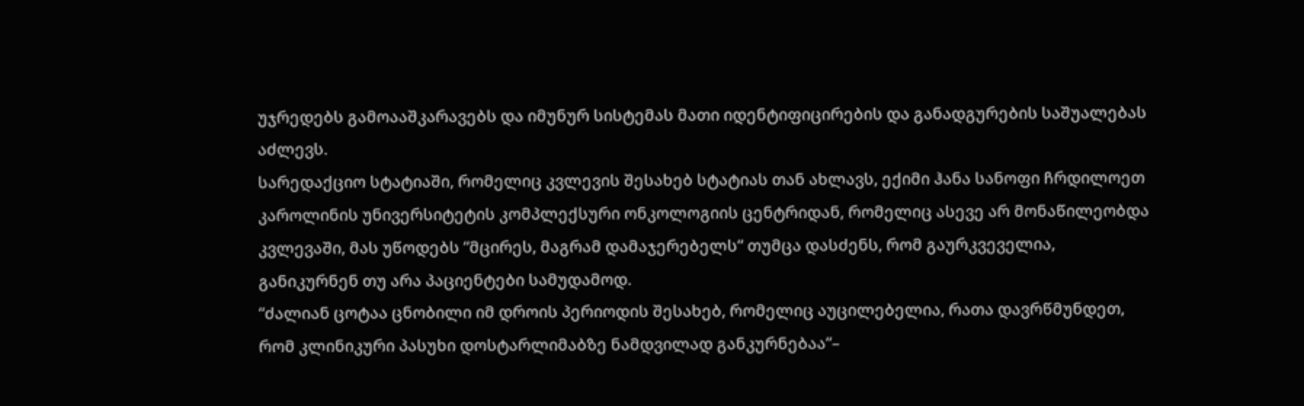უჯრედებს გამოააშკარავებს და იმუნურ სისტემას მათი იდენტიფიცირების და განადგურების საშუალებას აძლევს.
სარედაქციო სტატიაში, რომელიც კვლევის შესახებ სტატიას თან ახლავს, ექიმი ჰანა სანოფი ჩრდილოეთ კაროლინის უნივერსიტეტის კომპლექსური ონკოლოგიის ცენტრიდან, რომელიც ასევე არ მონაწილეობდა კვლევაში, მას უწოდებს “მცირეს, მაგრამ დამაჯერებელს“ თუმცა დასძენს, რომ გაურკვეველია, განიკურნენ თუ არა პაციენტები სამუდამოდ.
“ძალიან ცოტაა ცნობილი იმ დროის პერიოდის შესახებ, რომელიც აუცილებელია, რათა დავრწმუნდეთ, რომ კლინიკური პასუხი დოსტარლიმაბზე ნამდვილად განკურნებაა“–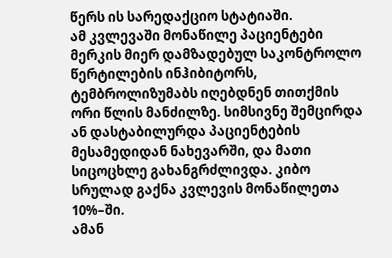წერს ის სარედაქციო სტატიაში.
ამ კვლევაში მონაწილე პაციენტები მერკის მიერ დამზადებულ საკონტროლო წერტილების ინჰიბიტორს, ტემბროლიზუმაბს იღებდნენ თითქმის ორი წლის მანძილზე. სიმსივნე შემცირდა ან დასტაბილურდა პაციენტების მესამედიდან ნახევარში, და მათი სიცოცხლე გახანგრძლივდა. კიბო სრულად გაქნა კვლევის მონაწილეთა 10%–ში.
ამან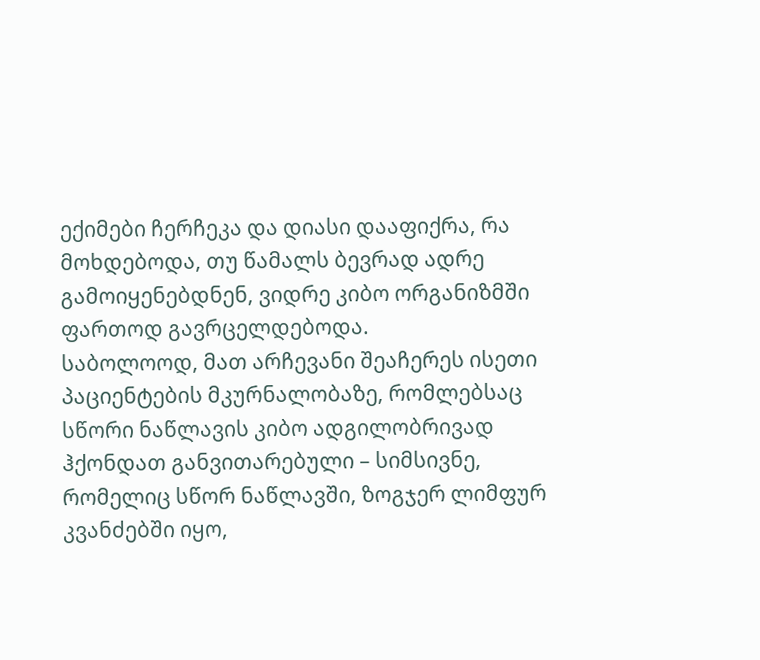ექიმები ჩერჩეკა და დიასი დააფიქრა, რა მოხდებოდა, თუ წამალს ბევრად ადრე გამოიყენებდნენ, ვიდრე კიბო ორგანიზმში ფართოდ გავრცელდებოდა.
საბოლოოდ, მათ არჩევანი შეაჩერეს ისეთი პაციენტების მკურნალობაზე, რომლებსაც სწორი ნაწლავის კიბო ადგილობრივად ჰქონდათ განვითარებული – სიმსივნე, რომელიც სწორ ნაწლავში, ზოგჯერ ლიმფურ კვანძებში იყო,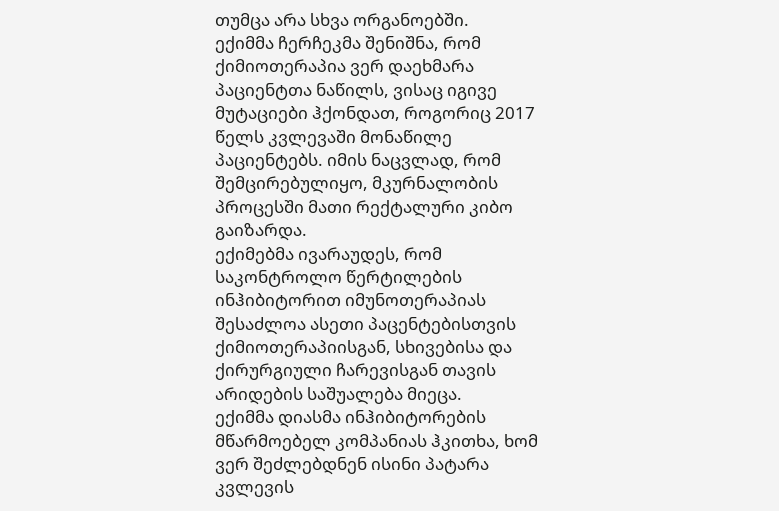თუმცა არა სხვა ორგანოებში.
ექიმმა ჩერჩეკმა შენიშნა, რომ ქიმიოთერაპია ვერ დაეხმარა პაციენტთა ნაწილს, ვისაც იგივე მუტაციები ჰქონდათ, როგორიც 2017 წელს კვლევაში მონაწილე პაციენტებს. იმის ნაცვლად, რომ შემცირებულიყო, მკურნალობის პროცესში მათი რექტალური კიბო გაიზარდა.
ექიმებმა ივარაუდეს, რომ საკონტროლო წერტილების ინჰიბიტორით იმუნოთერაპიას შესაძლოა ასეთი პაცენტებისთვის ქიმიოთერაპიისგან, სხივებისა და ქირურგიული ჩარევისგან თავის არიდების საშუალება მიეცა.
ექიმმა დიასმა ინჰიბიტორების მწარმოებელ კომპანიას ჰკითხა, ხომ ვერ შეძლებდნენ ისინი პატარა კვლევის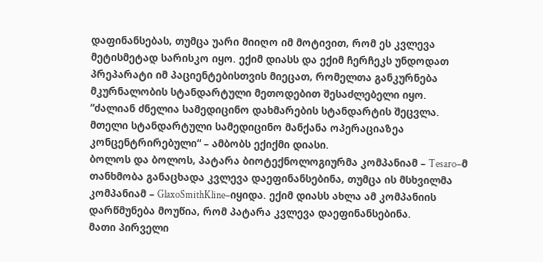დაფინანსებას, თუმცა უარი მიიღო იმ მოტივით, რომ ეს კვლევა მეტისმეტად სარისკო იყო. ექიმ დიასს და ექიმ ჩერჩეკს უნდოდათ პრეპარატი იმ პაციენტებისთვის მიეცათ, რომელთა განკურნება მკურნალობის სტანდარტული მეთოდებით შესაძლებელი იყო.
“ძალიან ძნელია სამედიცინო დახმარების სტანდარტის შეცვლა. მთელი სტანდარტული სამედიცინო მანქანა ოპერაციაზეა კონცენტრირებული“ – ამბობს ექიქმი დიასი.
ბოლოს და ბოლოს, პატარა ბიოტექნოლოგიურმა კომპანიამ – Tesaro–მ თანხმობა განაცხადა კვლევა დაეფინანსებინა, თუმცა ის მსხვილმა კომპანიამ – GlaxoSmithKline–იყიდა. ექიმ დიასს ახლა ამ კომპანიის დარწმუნება მოუწია, რომ პატარა კვლევა დაეფინანსებინა.
მათი პირველი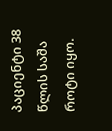პაციენტი 38 წლის საშა როტი იყო.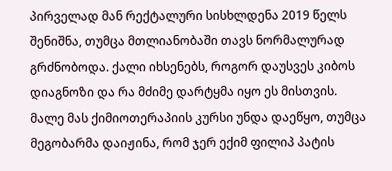პირველად მან რექტალური სისხლდენა 2019 წელს შენიშნა, თუმცა მთლიანობაში თავს ნორმალურად გრძნობოდა. ქალი იხსენებს, როგორ დაუსვეს კიბოს დიაგნოზი და რა მძიმე დარტყმა იყო ეს მისთვის.
მალე მას ქიმიოთერაპიის კურსი უნდა დაეწყო, თუმცა მეგობარმა დაიჟინა, რომ ჯერ ექიმ ფილიპ პატის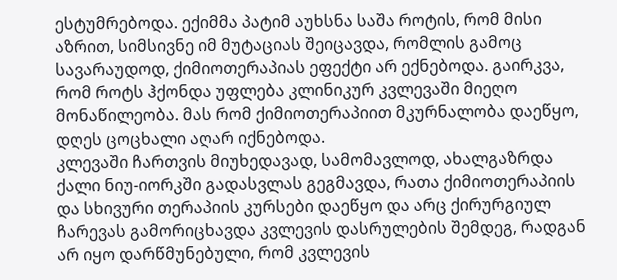ესტუმრებოდა. ექიმმა პატიმ აუხსნა საშა როტის, რომ მისი აზრით, სიმსივნე იმ მუტაციას შეიცავდა, რომლის გამოც სავარაუდოდ, ქიმიოთერაპიას ეფექტი არ ექნებოდა. გაირკვა, რომ როტს ჰქონდა უფლება კლინიკურ კვლევაში მიეღო მონაწილეობა. მას რომ ქიმიოთერაპიით მკურნალობა დაეწყო, დღეს ცოცხალი აღარ იქნებოდა.
კლევაში ჩართვის მიუხედავად, სამომავლოდ, ახალგაზრდა ქალი ნიუ-იორკში გადასვლას გეგმავდა, რათა ქიმიოთერაპიის და სხივური თერაპიის კურსები დაეწყო და არც ქირურგიულ ჩარევას გამორიცხავდა კვლევის დასრულების შემდეგ, რადგან არ იყო დარწმუნებული, რომ კვლევის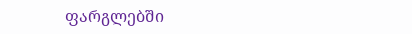ფარგლებში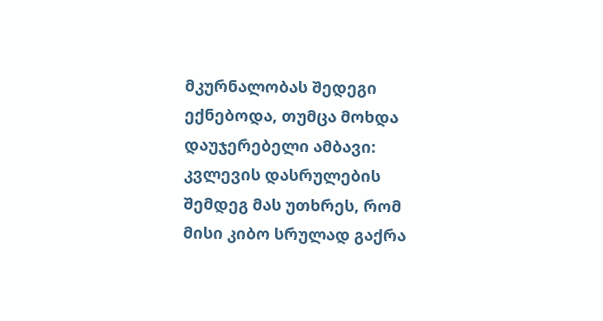მკურნალობას შედეგი ექნებოდა, თუმცა მოხდა დაუჯერებელი ამბავი:
კვლევის დასრულების შემდეგ მას უთხრეს, რომ მისი კიბო სრულად გაქრა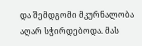და შემდგომი მკურნალობა აღარ სჭირდებოდა. მას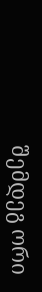შემდეგ ორი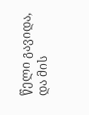წელი გავიდა, და მის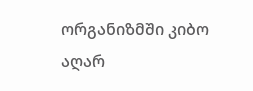ორგანიზმში კიბო აღარ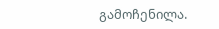გამოჩენილა.